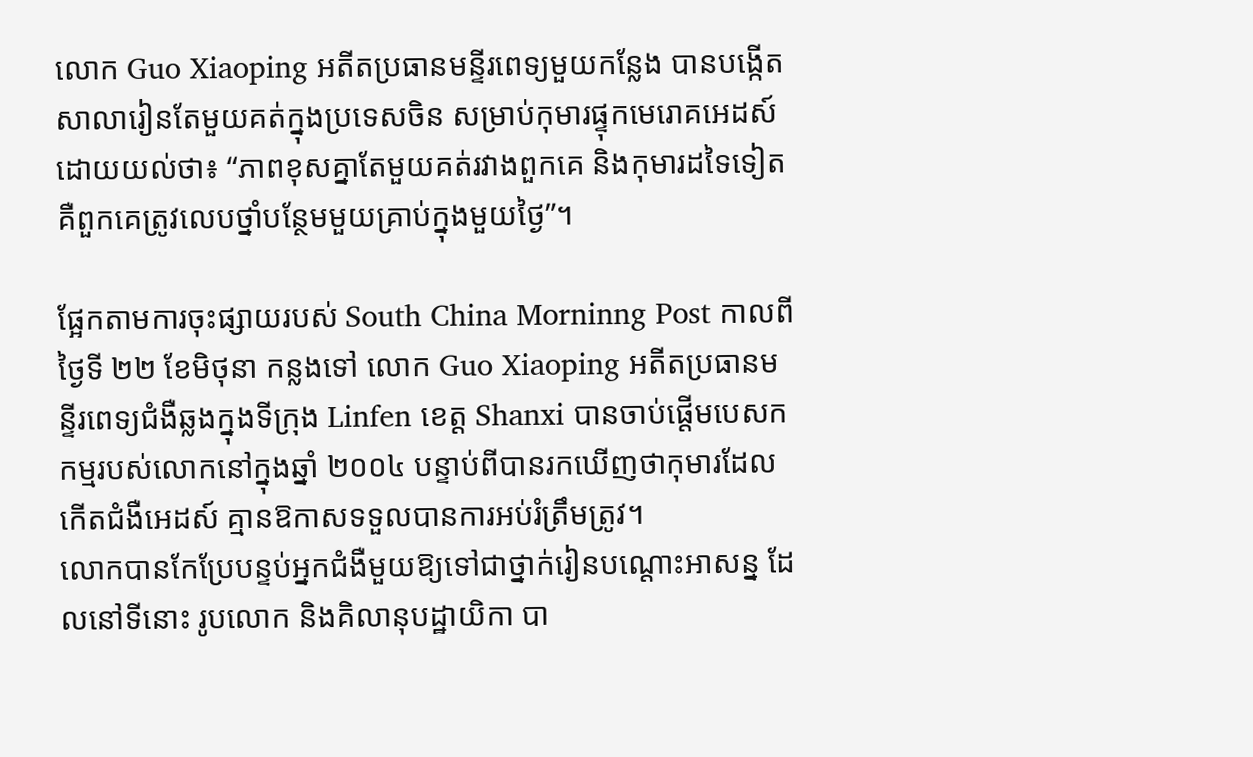លោក Guo Xiaoping អតីតប្រធានមន្ទីរពេទ្យមួយកន្លែង បានបង្កើតសាលារៀនតែមួយគត់ក្នុងប្រទេសចិន សម្រាប់កុមារផ្ទុកមេរោគអេដស៍ ដោយយល់ថា៖ “ភាពខុសគ្នាតែមួយគត់រវាងពួកគេ និងកុមារដទៃទៀត គឺពួកគេត្រូវលេបថ្នាំបន្ថែមមួយគ្រាប់ក្នុងមួយថ្ងៃ”។

ផ្អែកតាមការចុះផ្សាយរបស់ South China Morninng Post កាលពីថ្ងៃទី ២២ ខែមិថុនា កន្លងទៅ លោក Guo Xiaoping អតីតប្រធានមន្ទីរពេទ្យជំងឺឆ្លងក្នុងទីក្រុង Linfen ខេត្ត Shanxi បានចាប់ផ្តើមបេសកកម្មរបស់លោកនៅក្នុងឆ្នាំ ២០០៤ បន្ទាប់ពីបានរកឃើញថាកុមារដែលកើតជំងឺអេដស៍ គ្មានឱកាសទទួលបានការអប់រំត្រឹមត្រូវ។
លោកបានកែប្រែបន្ទប់អ្នកជំងឺមួយឱ្យទៅជាថ្នាក់រៀនបណ្តោះអាសន្ន ដែលនៅទីនោះ រូបលោក និងគិលានុបដ្ឋាយិកា បា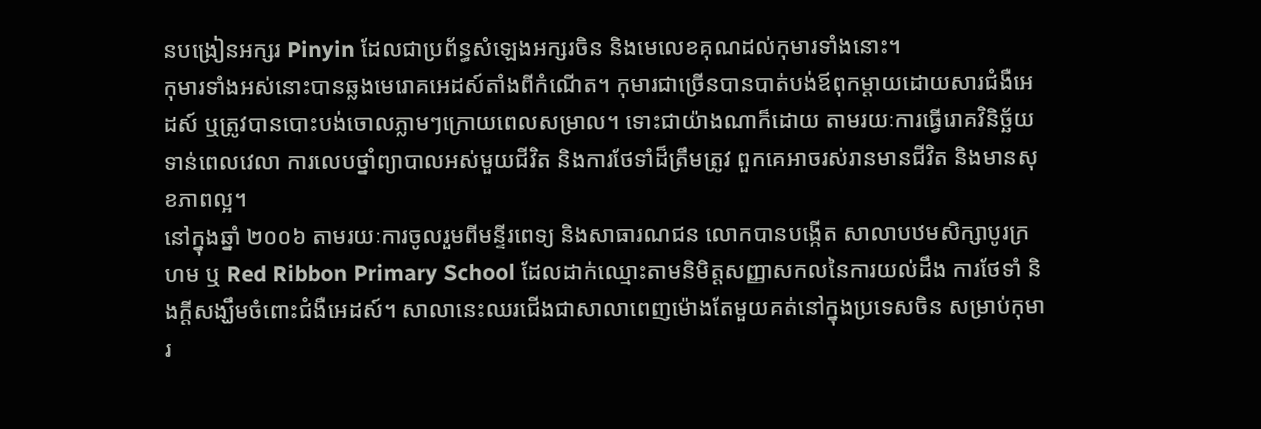នបង្រៀនអក្សរ Pinyin ដែលជាប្រព័ន្ធសំឡេងអក្សរចិន និងមេលេខគុណដល់កុមារទាំងនោះ។
កុមារទាំងអស់នោះបានឆ្លងមេរោគអេដស៍តាំងពីកំណើត។ កុមារជាច្រើនបានបាត់បង់ឪពុកម្តាយដោយសារជំងឺអេដស៍ ឬត្រូវបានបោះបង់ចោលភ្លាមៗក្រោយពេលសម្រាល។ ទោះជាយ៉ាងណាក៏ដោយ តាមរយៈការធ្វើរោគវិនិច្ឆ័យទាន់ពេលវេលា ការលេបថ្នាំព្យាបាលអស់មួយជីវិត និងការថែទាំដ៏ត្រឹមត្រូវ ពួកគេអាចរស់រានមានជីវិត និងមានសុខភាពល្អ។
នៅក្នុងឆ្នាំ ២០០៦ តាមរយៈការចូលរួមពីមន្ទីរពេទ្យ និងសាធារណជន លោកបានបង្កើត សាលាបឋមសិក្សាបូរក្រហម ឬ Red Ribbon Primary School ដែលដាក់ឈ្មោះតាមនិមិត្តសញ្ញាសកលនៃការយល់ដឹង ការថែទាំ និងក្តីសង្ឃឹមចំពោះជំងឺអេដស៍។ សាលានេះឈរជើងជាសាលាពេញម៉ោងតែមួយគត់នៅក្នុងប្រទេសចិន សម្រាប់កុមារ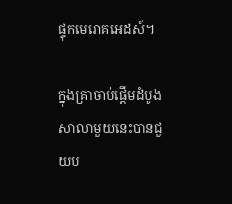ផ្ទុកមេរោគអេដស៍។

ក្នុងគ្រាចាប់ផ្ដើមដំបូង សាលាមួយនេះបានជួយប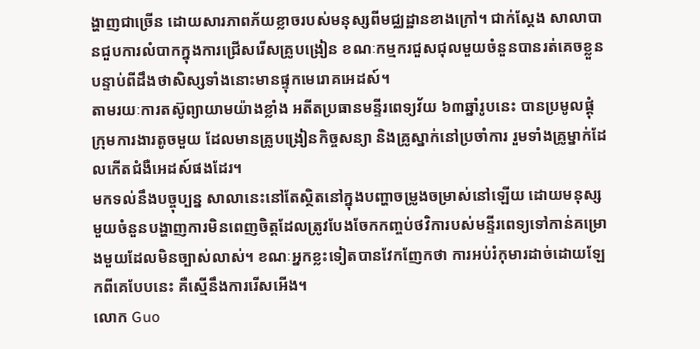ង្ហាញជាច្រើន ដោយសារភាពភ័យខ្លាចរបស់មនុស្សពីមជ្ឈដ្ឋានខាងក្រៅ។ ជាក់ស្ដែង សាលាបានជួបការលំបាកក្នុងការជ្រើសរើសគ្រូបង្រៀន ខណៈកម្មករជួសជុលមួយចំនួនបានរត់គេចខ្លួន បន្ទាប់ពីដឹងថាសិស្សទាំងនោះមានផ្ទុកមេរោគអេដស៍។
តាមរយៈការតស៊ូព្យាយាមយ៉ាងខ្លាំង អតីតប្រធានមន្ទីរពេទ្យវ័យ ៦៣ឆ្នាំរូបនេះ បានប្រមូលផ្តុំក្រុមការងារតូចមួយ ដែលមានគ្រូបង្រៀនកិច្ចសន្យា និងគ្រូស្នាក់នៅប្រចាំការ រួមទាំងគ្រូម្នាក់ដែលកើតជំងឺអេដស៍ផងដែរ។
មកទល់នឹងបច្ចុប្បន្ន សាលានេះនៅតែស្ថិតនៅក្នុងបញ្ហាចម្រូងចម្រាស់នៅឡើយ ដោយមនុស្សមួយចំនួនបង្ហាញការមិនពេញចិត្តដែលត្រូវបែងចែកកញ្ចប់ថវិការបស់មន្ទីរពេទ្យទៅកាន់គម្រោងមួយដែលមិនច្បាស់លាស់។ ខណៈអ្នកខ្លះទៀតបានវែកញែកថា ការអប់រំកុមារដាច់ដោយឡែកពីគេបែបនេះ គឺស្មើនឹងការរើសអើង។
លោក Guo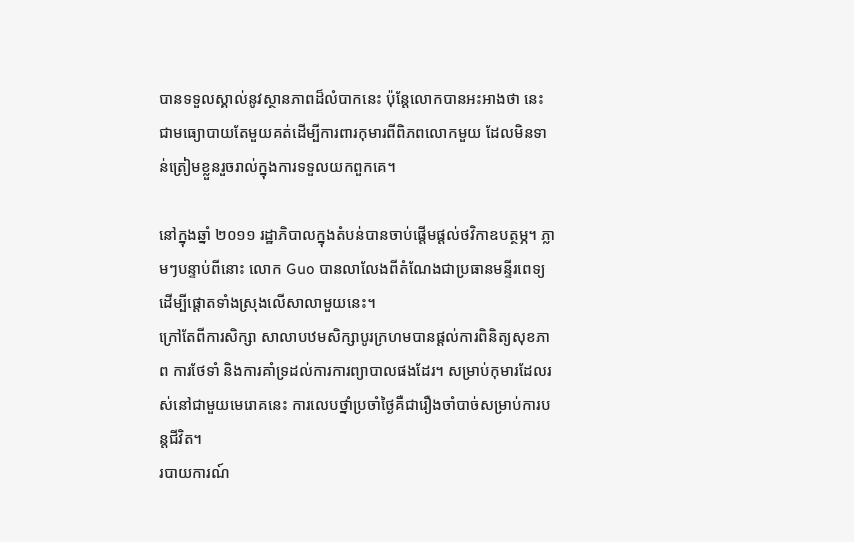បានទទួលស្គាល់នូវស្ថានភាពដ៏លំបាកនេះ ប៉ុន្តែលោកបានអះអាងថា នេះជាមធ្យោបាយតែមួយគត់ដើម្បីការពារកុមារពីពិភពលោកមួយ ដែលមិនទាន់ត្រៀមខ្លួនរួចរាល់ក្នុងការទទួលយកពួកគេ។

នៅក្នុងឆ្នាំ ២០១១ រដ្ឋាភិបាលក្នុងតំបន់បានចាប់ផ្តើមផ្តល់ថវិកាឧបត្ថម្ភ។ ភ្លាមៗបន្ទាប់ពីនោះ លោក Guo បានលាលែងពីតំណែងជាប្រធានមន្ទីរពេទ្យ ដើម្បីផ្ដោតទាំងស្រុងលើសាលាមួយនេះ។
ក្រៅតែពីការសិក្សា សាលាបឋមសិក្សាបូរក្រហមបានផ្តល់ការពិនិត្យសុខភាព ការថែទាំ និងការគាំទ្រដល់ការការព្យាបាលផងដែរ។ សម្រាប់កុមារដែលរស់នៅជាមួយមេរោគនេះ ការលេបថ្នាំប្រចាំថ្ងៃគឺជារឿងចាំបាច់សម្រាប់ការបន្តជីវិត។
របាយការណ៍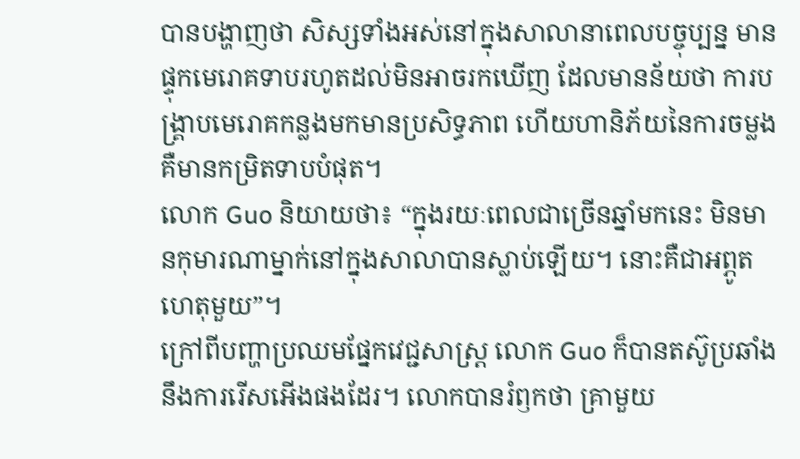បានបង្ហាញថា សិស្សទាំងអស់នៅក្នុងសាលានាពេលបច្ចុប្បន្ន មានផ្ទុកមេរោគទាបរហូតដល់មិនអាចរកឃើញ ដែលមានន័យថា ការបង្រ្គាបមេរោគកន្លងមកមានប្រសិទ្ធភាព ហើយហានិភ័យនៃការចម្លងគឺមានកម្រិតទាបបំផុត។
លោក Guo និយាយថា៖ “ក្នុងរយៈពេលជាច្រើនឆ្នាំមកនេះ មិនមានកុមារណាម្នាក់នៅក្នុងសាលាបានស្លាប់ឡើយ។ នោះគឺជាអព្ភូតហេតុមួយ”។
ក្រៅពីបញ្ហាប្រឈមផ្នែកវេជ្ជសាស្ត្រ លោក Guo ក៏បានតស៊ូប្រឆាំងនឹងការរើសអើងផងដែរ។ លោកបានរំឭកថា គ្រាមួយ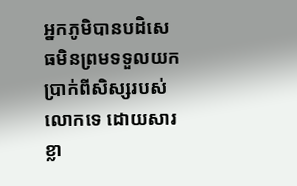អ្នកភូមិបានបដិសេធមិនព្រមទទួលយកប្រាក់ពីសិស្សរបស់លោកទេ ដោយសារខ្លា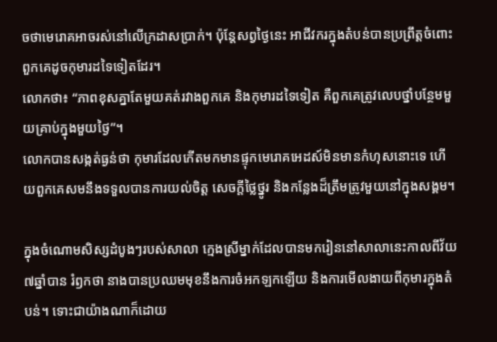ចថាមេរោគអាចរស់នៅលើក្រដាសប្រាក់។ ប៉ុន្តែសព្វថ្ងៃនេះ អាជីវករក្នុងតំបន់បានប្រព្រឹត្តចំពោះពួកគេដូចកុមារដទៃទៀតដែរ។
លោកថា៖ “ភាពខុសគ្នាតែមួយគត់រវាងពួកគេ និងកុមារដទៃទៀត គឺពួកគេត្រូវលេបថ្នាំបន្ថែមមួយគ្រាប់ក្នុងមួយថ្ងៃ”។
លោកបានសង្កត់ធ្ងន់ថា កុមារដែលកើតមកមានផ្ទុកមេរោគអេដស៍មិនមានកំហុសនោះទេ ហើយពួកគេសមនឹងទទួលបានការយល់ចិត្ត សេចក្តីថ្លៃថ្នូរ និងកន្លែងដ៏ត្រឹមត្រូវមួយនៅក្នុងសង្គម។

ក្នុងចំណោមសិស្សដំបូងៗរបស់សាលា ក្មេងស្រីម្នាក់ដែលបានមករៀននៅសាលានេះកាលពីវ័យ ៧ឆ្នាំបាន រំឭកថា នាងបានប្រឈមមុខនឹងការចំអកឡកឡើយ និងការមើលងាយពីកុមារក្នុងតំបន់។ ទោះជាយ៉ាងណាក៏ដោយ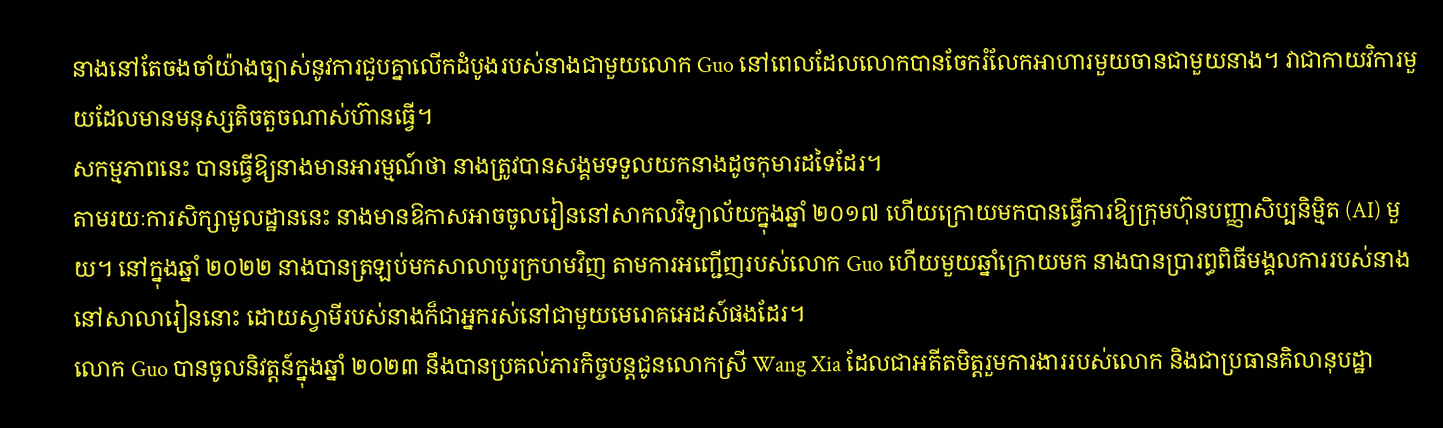នាងនៅតែចងចាំយ៉ាងច្បាស់នូវការជួបគ្នាលើកដំបូងរបស់នាងជាមួយលោក Guo នៅពេលដែលលោកបានចែករំលែកអាហារមួយចានជាមួយនាង។ វាជាកាយវិការមួយដែលមានមនុស្សតិចតួចណាស់ហ៊ានធ្វើ។
សកម្មភាពនេះ បានធ្វើឱ្យនាងមានអារម្មណ៍ថា នាងត្រូវបានសង្គមទទួលយកនាងដូចកុមារដទៃដែរ។
តាមរយៈការសិក្សាមូលដ្ឋាននេះ នាងមានឱកាសអាចចូលរៀននៅសាកលវិទ្យាល័យក្នុងឆ្នាំ ២០១៧ ហើយក្រោយមកបានធ្វើការឱ្យក្រុមហ៊ុនបញ្ញាសិប្បនិម្មិត (AI) មួយ។ នៅក្នុងឆ្នាំ ២០២២ នាងបានត្រឡប់មកសាលាបូរក្រហមវិញ តាមការអញ្ជើញរបស់លោក Guo ហើយមួយឆ្នាំក្រោយមក នាងបានប្រារព្ធពិធីមង្គលការរបស់នាងនៅសាលារៀននោះ ដោយស្វាមីរបស់នាងក៏ជាអ្នករស់នៅជាមួយមេរោគអេដស៍ផងដែរ។
លោក Guo បានចូលនិវត្តន៍ក្នុងឆ្នាំ ២០២៣ នឹងបានប្រគល់ភារកិច្ចបន្តជូនលោកស្រី Wang Xia ដែលជាអតីតមិត្តរួមការងាររបស់លោក និងជាប្រធានគិលានុបដ្ឋា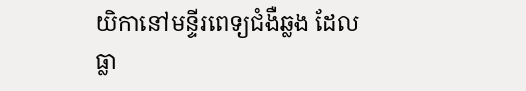យិកានៅមន្ទីរពេទ្យជំងឺឆ្លង ដែលធ្លា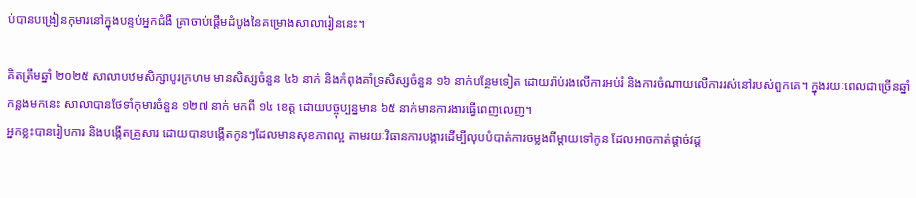ប់បានបង្រៀនកុមារនៅក្នុងបន្ទប់អ្នកជំងឺ គ្រាចាប់ផ្ដើមដំបូងនៃគម្រោងសាលារៀននេះ។

គិតត្រឹមឆ្នាំ ២០២៥ សាលាបឋមសិក្សាបូរក្រហម មានសិស្សចំនួន ៤៦ នាក់ និងកំពុងគាំទ្រសិស្សចំនួន ១៦ នាក់បន្ថែមទៀត ដោយរ៉ាប់រងលើការអប់រំ និងការចំណាយលើការរស់នៅរបស់ពួកគេ។ ក្នុងរយៈពេលជាច្រើនឆ្នាំកន្លងមកនេះ សាលាបានថែទាំកុមារចំនួន ១២៧ នាក់ មកពី ១៤ ខេត្ត ដោយបច្ចុប្បន្នមាន ៦៥ នាក់មានការងារធ្វើពេញលេញ។
អ្នកខ្លះបានរៀបការ និងបង្កើតគ្រួសារ ដោយបានបង្កើតកូនៗដែលមានសុខភាពល្អ តាមរយៈវិធានការបង្ការដើម្បីលុបបំបាត់ការចម្លងពីម្តាយទៅកូន ដែលអាចកាត់ផ្តាច់វដ្ត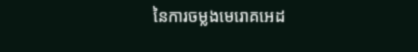នៃការចម្លងមេរោគអេដ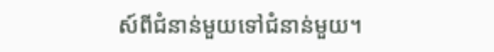ស៍ពីជំនាន់មួយទៅជំនាន់មួយ។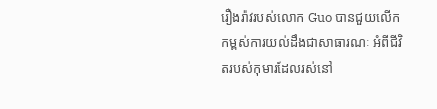រឿងរ៉ាវរបស់លោក Guo បានជួយលើកកម្ពស់ការយល់ដឹងជាសាធារណៈ អំពីជីវិតរបស់កុមារដែលរស់នៅ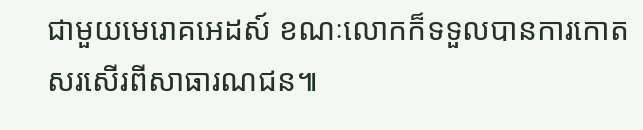ជាមួយមេរោគអេដស៍ ខណៈលោកក៏ទទួលបានការកោតសរសើរពីសាធារណជន៕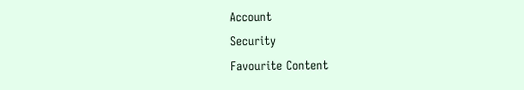Account
Security
Favourite Content